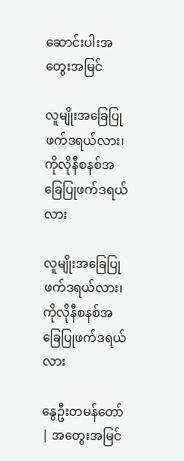ဆောင်းပါးအတွေးအမြင်

လူမျိုးအခြေပြုဖက်ဒရယ်လား၊ ကိုလိုနီစနစ်အခြေပြုဖက်ဒရယ်လား

လူမျိုးအခြေပြုဖက်ဒရယ်လား၊ ကိုလိုနီစနစ်အခြေပြုဖက်ဒရယ်လား

နွေဦးတမန်တော် | အတွေးအမြင်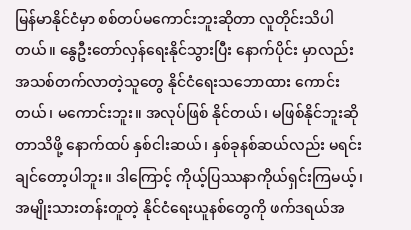မြန်မာနိုင်ငံမှာ စစ်တပ်မကောင်းဘူးဆိုတာ လူတိုင်းသိပါတယ်။ နွေဦးတော်လှန်ရေးနိုင်သွားပြီး နောက်ပိုင်း မှာလည်း အသစ်တက်လာတဲ့သူတွေ နိုင်ငံရေးသဘောထား ကောင်းတယ်၊ မကောင်းဘူး။ အလုပ်ဖြစ် နိုင်တယ်၊ မဖြစ်နိုင်ဘူးဆိုတာသိဖို့ နောက်ထပ် နှစ်ငါးဆယ်၊ နှစ်ခုနစ်ဆယ်လည်း မရင်းချင်တော့ပါဘူး။ ဒါကြောင့် ကိုယ့်ပြဿနာကိုယ်ရှင်းကြမယ့်၊ အမျိုးသားတန်းတူတဲ့ နိုင်ငံရေးယူနစ်တွေကို ဖက်ဒရယ်အ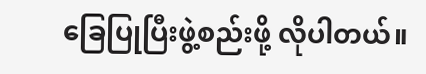ခြေပြုပြီးဖွဲ့စည်းဖို့ လိုပါတယ်။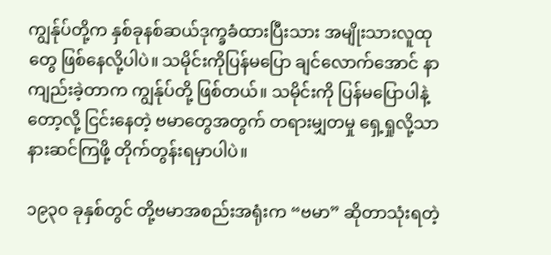ကျွန်ုပ်တို့က နှစ်ခုနစ်ဆယ်ဒုက္ခခံထားပြီးသား အမျိုးသားလူထုတွေ ဖြစ်နေလို့ပါပဲ။ သမိုင်းကိုပြန်မပြော ချင်လောက်အောင် နာကျည်းခဲ့တာက ကျွန်ုပ်တို့ ဖြစ်တယ်။ သမိုင်းကို ပြန်မပြောပါနဲ့တော့လို့ ငြင်းနေတဲ့ ဗမာတွေအတွက် တရားမျှတမှု ရှေ့ရှုလို့သာ နားဆင်ကြဖို့ တိုက်တွန်းရမှာပါပဲ။

၁၉၃၀ ခုနှစ်တွင် တို့ဗမာအစည်းအရုံးက “ဗမာ” ဆိုတာသုံးရတဲ့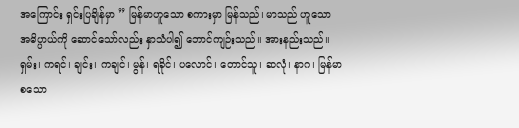အကြောင်း ရှင်းပြချိန်မှာ ” မြန်မာဟူသော စကားမှာ မြန်သည်၊ မာသည် ဟူသော အဓိပ္ပာယ်ကို ဆောင်သော်လည်း နှာသံပါ၍ ဘောင်ကျဉ်းသည်။ အားနည်းသည်။ ရှမ်း၊ ကရင်၊ ချင်း၊ ကချင်၊ မွန်၊ ရခိုင်၊ ပလောင်၊ တောင်သူ၊ ဆလုံ၊ နာဂ၊ မြန်မာ စသော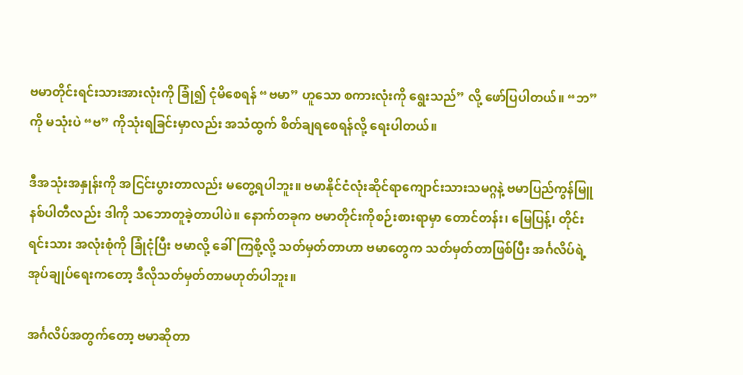ဗမာတိုင်းရင်းသားအားလုံးကို ခြုံ၍ ငုံမိစေရန် “ဗမာ” ဟူသော စကားလုံးကို ရွေးသည်” လို့ ဖော်ပြပါတယ်။ “ဘ” ကို မသုံးပဲ “ဗ” ကိုသုံးရခြင်းမှာလည်း အသံထွက် စိတ်ချရစေရန်လို့ ရေးပါတယ်။

ဒီအသုံးအနှုန်းကို အငြင်းပွားတာလည်း မတွေ့ရပါဘူး။ ဗမာနိုင်ငံလုံးဆိုင်ရာကျောင်းသားသမဂ္ဂနဲ့ ဗမာပြည်ကွန်မြူနစ်ပါတီလည်း ဒါကို သဘောတူခဲ့တာပါပဲ။ နောက်တခုက ဗမာတိုင်းကိုစဉ်းစားရာမှာ တောင်တန်း၊ မြေပြန့်၊ တိုင်းရင်းသား အလုံးစုံကို ခြုံငုံပြီး ဗမာလို့ ခေါ်ကြစို့လို့ သတ်မှတ်တာဟာ ဗမာတွေက သတ်မှတ်တာဖြစ်ပြီး အင်္ဂလိပ်ရဲ့ အုပ်ချုပ်ရေးကတော့ ဒီလိုသတ်မှတ်တာမဟုတ်ပါဘူး။

အင်္ဂလိပ်အတွက်တော့ ဗမာဆိုတာ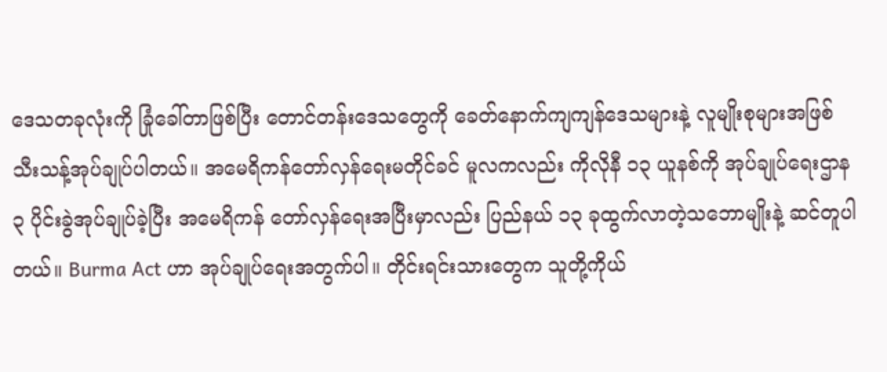ဒေသတခုလုံးကို ခြုံခေါ်တာဖြစ်ပြီး တောင်တန်းဒေသတွေကို ခေတ်နောက်ကျကျန်ဒေသများနဲ့ လူမျိုးစုများအဖြစ် သီးသန့်အုပ်ချုပ်ပါတယ်။ အမေရိကန်တော်လှန်ရေးမတိုင်ခင် မူလကလည်း ကိုလိုနီ ၁၃ ယူနစ်ကို အုပ်ချုပ်ရေးဌာန ၃ ပိုင်းခွဲအုပ်ချုပ်ခဲ့ပြီး အမေရိကန် တော်လှန်ရေးအပြီးမှာလည်း ပြည်နယ် ၁၃ ခုထွက်လာတဲ့သဘောမျိုးနဲ့ ဆင်တူပါတယ်။ Burma Act ဟာ အုပ်ချုပ်ရေးအတွက်ပါ။ တိုင်းရင်းသားတွေက သူတို့ကိုယ်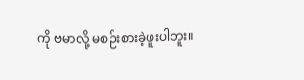ကို ဗမာလို့ မစဉ်းစားခဲ့ဖူးပါဘူး။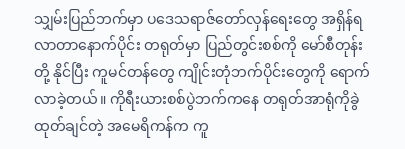သျှမ်းပြည်ဘက်မှာ ပဒေသရာဇ်တော်လှန်ရေးတွေ အရှိန်ရလာတာနောက်ပိုင်း တရုတ်မှာ ပြည်တွင်းစစ်ကို မော်စီတုန်းတို့ နိုင်ပြီး ကူမင်တန်တွေ ကျိုင်းတုံဘက်ပိုင်းတွေကို ရောက်လာခဲ့တယ်။ ကိုရီးယားစစ်ပွဲဘက်ကနေ တရုတ်အာရုံကိုခွဲထုတ်ချင်တဲ့ အမေရိကန်က ကူ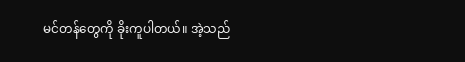မင်တန်တွေကို ခိုးကူပါတယ်။ အဲ့သည်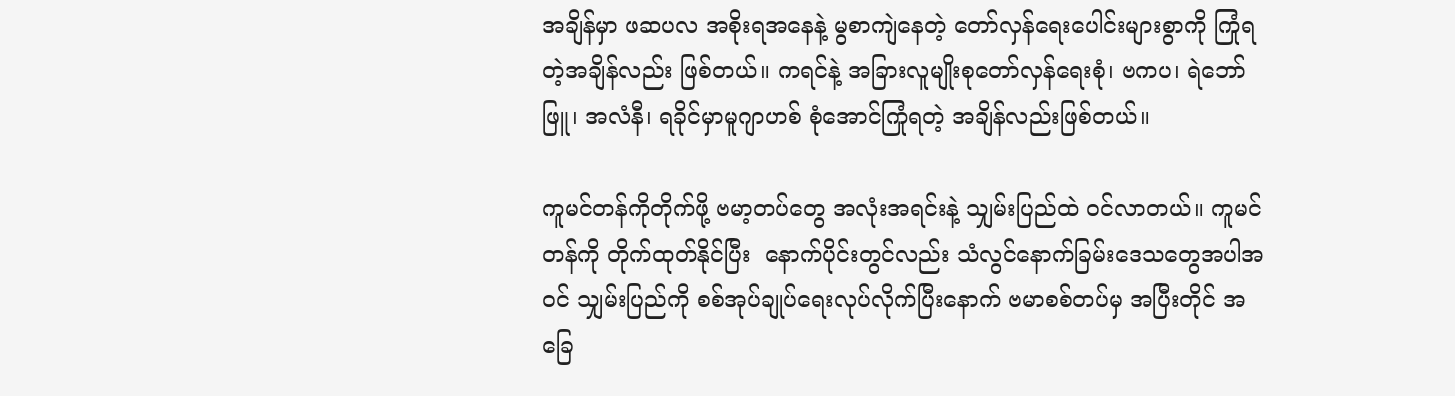အချိန်မှာ ဖဆပလ အစိုးရအနေနဲ့ မွစာကျဲနေတဲ့ တော်လှန်ရေးပေါင်းများစွာကို ကြုံရတဲ့အချိန်လည်း ဖြစ်တယ်။ ကရင်နဲ့ အခြားလူမျိုးစုတော်လှန်ရေးစုံ၊ ဗကပ၊ ရဲဘော်ဖြူ၊ အလံနီ၊ ရခိုင်မှာမူဂျာဟစ် စုံအောင်ကြုံရတဲ့ အချိန်လည်းဖြစ်တယ်။

ကူမင်တန်ကိုတိုက်ဖို့ ဗမာ့တပ်တွေ အလုံးအရင်းနဲ့ သျှမ်းပြည်ထဲ ဝင်လာတယ်။ ကူမင်တန်ကို တိုက်ထုတ်နိုင်ပြီး  နောက်ပိုင်းတွင်လည်း သံလွင်နောက်ခြမ်းဒေသတွေအပါအဝင် သျှမ်းပြည်ကို စစ်အုပ်ချုပ်ရေးလုပ်လိုက်ပြီးနောက် ဗမာစစ်တပ်မှ အပြီးတိုင် အခြေ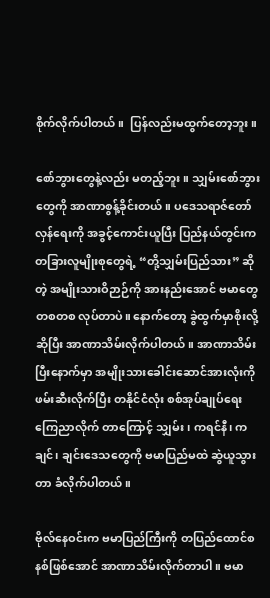စိုက်လိုက်ပါတယ်။  ပြန်လည်းမထွက်တော့ဘူး။

စော်ဘွားတွေနဲ့လည်း မတည့်ဘူး။ သျှမ်းစော်ဘွားတွေကို အာဏာစွန့်ခိုင်းတယ်။ ပဒေသရာဇ်တော်လှန်ရေးကို အခွင့်ကောင်းယူပြီး ပြည်နယ်တွင်းက တခြားလူမျိုးစုတွေရဲ့ “တို့သျှမ်းပြည်သား” ဆိုတဲ့ အမျိုးသားဝိဉာဉ်ကို အားနည်းအောင် ဗမာတွေတစတစ လုပ်တာပဲ။ နောက်တော့ ခွဲထွက်မှာစိုးလို့ဆိုပြီး အာဏာသိမ်းလိုက်ပါတယ်။ အာဏာသိမ်းပြီးနောက်မှာ အမျိုးသားခေါင်းဆောင်အားလုံးကို ဖမ်းဆီးလိုက်ပြီး တနိုင်ငံလုံး စစ်အုပ်ချုပ်ရေး ကြေညာလိုက် တာကြောင့် သျှမ်း၊ ကရင်နီ၊ ကချင်၊ ချင်းဒေသတွေကို ဗမာပြည်မထဲ ဆွဲယူသွားတာ ခံလိုက်ပါတယ်။

ဗိုလ်နေဝင်းက ဗမာပြည်ကြီးကို တပြည်ထောင်စနစ်ဖြစ်အောင် အာဏာသိမ်းလိုက်တာပါ။ ဗမာ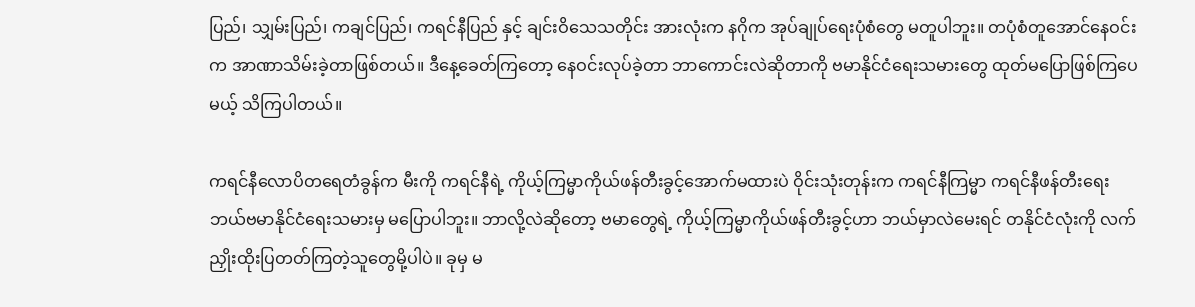ပြည်၊ သျှမ်းပြည်၊ ကချင်ပြည်၊ ကရင်နီပြည် နှင့် ချင်းဝိသေသတိုင်း အားလုံးက နဂိုက အုပ်ချုပ်ရေးပုံစံတွေ မတူပါဘူး။ တပုံစံတူအောင်နေဝင်းက အာဏာသိမ်းခဲ့တာဖြစ်တယ်။ ဒီနေ့ခေတ်ကြတော့ နေဝင်းလုပ်ခဲ့တာ ဘာကောင်းလဲဆိုတာကို ဗမာနိုင်ငံရေးသမားတွေ ထုတ်မပြောဖြစ်ကြပေမယ့် သိကြပါတယ်။

ကရင်နီလောပိတရေတံခွန်က မီးကို ကရင်နီရဲ့ ကိုယ့်ကြမ္မာကိုယ်ဖန်တီးခွင့်အောက်မထားပဲ ဝိုင်းသုံးတုန်းက ကရင်နီကြမ္မာ ကရင်နီဖန်တီးရေး ဘယ်ဗမာနိုင်ငံရေးသမားမှ မပြောပါဘူး။ ဘာလို့လဲဆိုတော့ ဗမာတွေရဲ့ ကိုယ့်ကြမ္မာကိုယ်ဖန်တီးခွင့်ဟာ ဘယ်မှာလဲမေးရင် တနိုင်ငံလုံးကို လက်ညှိုးထိုးပြတတ်ကြတဲ့သူတွေမို့ပါပဲ။ ခုမှ မ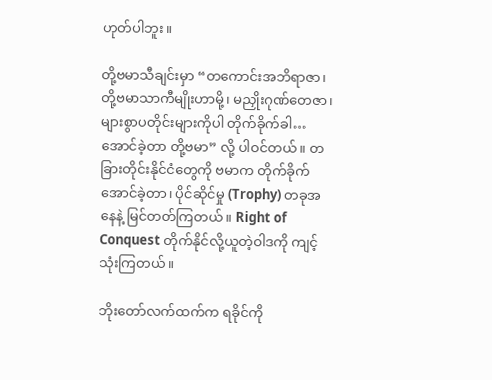ဟုတ်ပါဘူး။

တို့ဗမာသီချင်းမှာ “တကောင်းအဘိရာဇာ၊ တို့ဗမာသာကီမျိုးဟာမို့၊ မညှိုးဂုဏ်တေဇာ၊ များစွာပတိုင်းများကိုပါ တိုက်ခိုက်ခါ…အောင်ခဲ့တာ တို့ဗမာ” လို့ ပါဝင်တယ်။ တခြားတိုင်းနိုင်ငံတွေကို ဗမာက တိုက်ခိုက်အောင်ခဲ့တာ၊ ပိုင်ဆိုင်မှု (Trophy) တခုအနေနဲ့ မြင်တတ်ကြတယ်။ Right of Conquest တိုက်နိုင်လို့ယူတဲ့ဝါဒကို ကျင့်သုံးကြတယ်။

ဘိုးတော်လက်ထက်က ရခိုင်ကို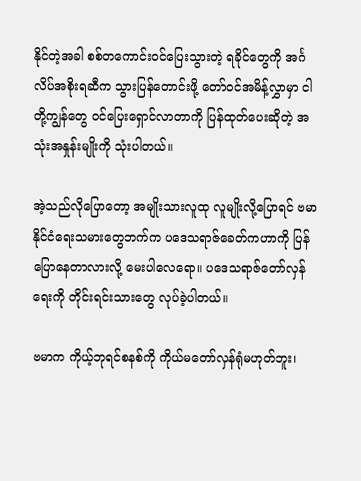နိုင်တဲ့အခါ စစ်တကောင်းဝင်ပြေးသွားတဲ့ ရခိုင်တွေကို အင်္ဂလိပ်အစိုးရဆီက သွားပြန်တောင်းဖို့ တော်ဝင်အမိန့်လွှာမှာ ငါတို့ကျွန်တွေ ဝင်ပြေးရှောင်လာတာကို ပြန်ထုတ်ပေးဆိုတဲ့ အသုံးအနှုန်းမျိုးကို သုံးပါတယ်။

အဲ့သည်လိုပြောတော့ အမျိုးသားလူထု လူမျိုးလို့ပြောရင် ဗမာနိုင်ငံရေးသမားတွေဘက်က ပဒေသရာဇ်ခေတ်ကဟာကို ပြန်ပြောနေတာလားလို့ မေးပါလေရော။ ပဒေသရာဇ်တော်လှန်ရေးကို တိုင်းရင်းသားတွေ လုပ်ခဲ့ပါတယ်။

ဗမာက ကိုယ့်ဘုရင်စနစ်ကို ကိုယ်မတော်လှန်ရုံမဟုတ်ဘူး၊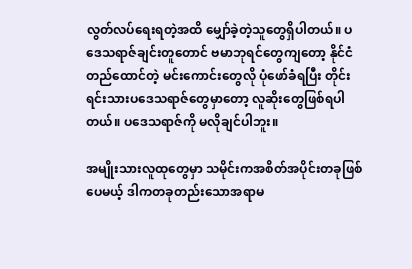လွတ်လပ်ရေးရတဲ့အထိ မျှော်ခဲ့တဲ့သူတွေရှိပါတယ်။ ပဒေသရာဇ်ချင်းတူတောင် ဗမာဘုရင်တွေကျတော့ နိုင်ငံတည်ထောင်တဲ့ မင်းကောင်းတွေလို ပုံဖော်ခံရပြီး တိုင်းရင်းသားပဒေသရာဇ်တွေမှာတော့ လူဆိုးတွေဖြစ်ရပါတယ်။ ပဒေသရာဇ်ကို မလိုချင်ပါဘူး။

အမျိုးသားလူထုတွေမှာ သမိုင်းကအစိတ်အပိုင်းတခုဖြစ်ပေမယ့် ဒါကတခုတည်းသောအရာမ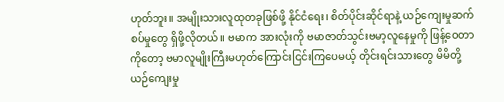ဟုတ်ဘူး။ အမျိုးသားလူထုတခုဖြစ်ဖို့ နိုင်ငံရေး၊ စိတ်ပိုင်းဆိုင်ရာနဲ့ ယဉ်ကျေးမှုဆက်စပ်မှုတွေ ရှိဖို့လိုတယ်။ ဗမာက အားလုံးကို ဗမာဇာတ်သွင်းဗမာ့လူနေမှုကို ဖြန့်ဝေတာကိုတော့ ဗမာလူမျိုးကြီးမဟုတ်ကြောင်းငြင်းကြပေမယ့် တိုင်းရင်းသားတွေ မိမိတို့ ယဉ်ကျေးမှု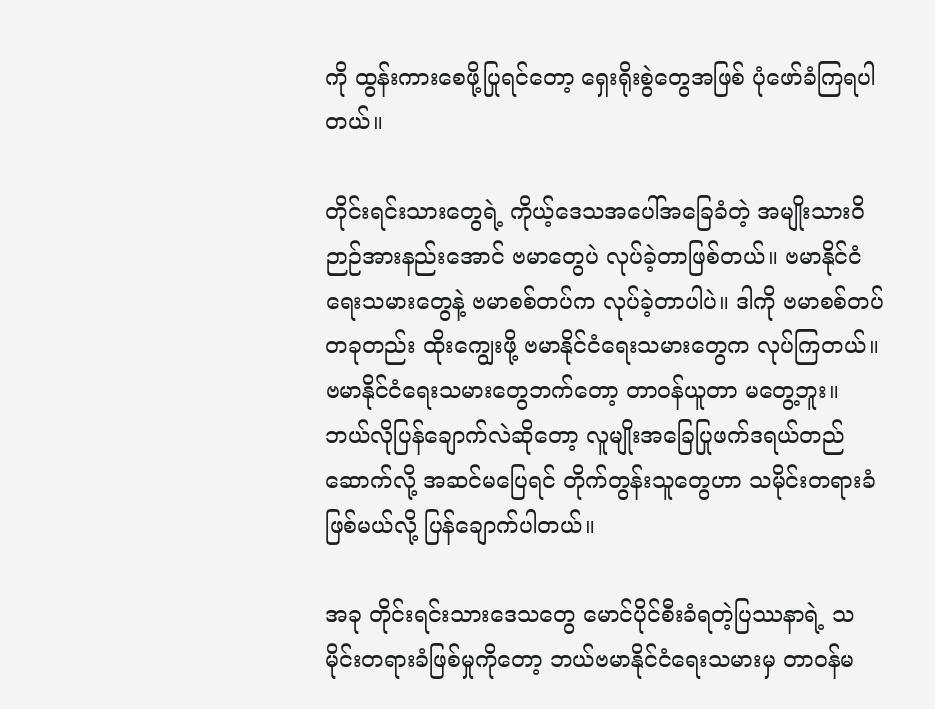ကို ထွန်းကားစေဖို့ပြုရင်တော့ ရှေးရိုးစွဲတွေအဖြစ် ပုံဖော်ခံကြရပါတယ်။

တိုင်းရင်းသားတွေရဲ့ ကိုယ့်ဒေသအပေါ်အခြေခံတဲ့ အမျိုးသားဝိဉာဉ်အားနည်းအောင် ဗမာတွေပဲ လုပ်ခဲ့တာဖြစ်တယ်။ ဗမာနိုင်ငံရေးသမားတွေနဲ့ ဗမာစစ်တပ်က လုပ်ခဲ့တာပါပဲ။ ဒါကို ဗမာစစ်တပ်တခုတည်း ထိုးကျွေးဖို့ ဗမာနိုင်ငံရေးသမားတွေက လုပ်ကြတယ်။ ဗမာနိုင်ငံရေးသမားတွေဘက်တော့ တာဝန်ယူတာ မတွေ့ဘူး။ ဘယ်လိုပြန်ချောက်လဲဆိုတော့ လူမျိုးအခြေပြုဖက်ဒရယ်တည်ဆောက်လို့ အဆင်မပြေရင် တိုက်တွန်းသူတွေဟာ သမိုင်းတရားခံဖြစ်မယ်လို့ ပြန်ချောက်ပါတယ်။

အခု တိုင်းရင်းသားဒေသတွေ မောင်ပိုင်စီးခံရတဲ့ပြဿနာရဲ့ သမိုင်းတရားခံဖြစ်မှုကိုတော့ ဘယ်ဗမာနိုင်ငံရေးသမားမှ တာဝန်မ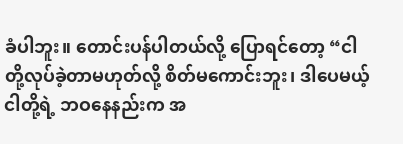ခံပါဘူး။ တောင်းပန်ပါတယ်လို့ ပြောရင်တော့ “ငါတို့လုပ်ခဲ့တာမဟုတ်လို့ စိတ်မကောင်းဘူး၊ ဒါပေမယ့် ငါတို့ရဲ့ ဘဝနေနည်းက အ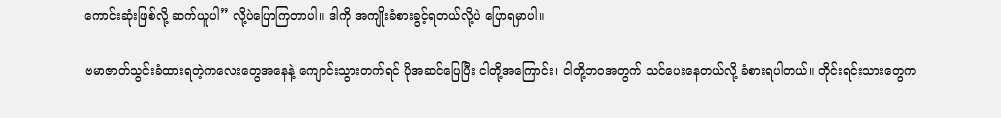ကောင်းဆုံးဖြစ်လို့ ဆက်ယူပါ” လို့ပဲပြောကြတာပါ။ ဒါကို အကျိုးခံစားခွင့်ရတယ်လို့ပဲ ပြောရမှာပါ။

ဗမာဇာတ်သွင်းခံထားရတဲ့ကလေးတွေအနေနဲ့ ကျောင်းသွားတက်ရင် ပိုအဆင်ပြေပြီး ငါတို့အကြောင်း၊ ငါတို့ဘဝအတွက် သင်ပေးနေတယ်လို့ ခံစားရပါတယ်။ တိုင်းရင်းသားတွေက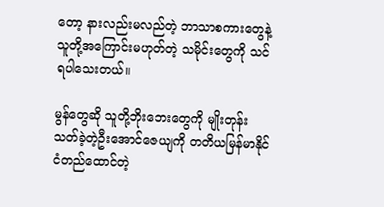တော့ နားလည်းမလည်တဲ့ ဘာသာစကားတွေနဲ့ သူတို့အကြောင်းမဟုတ်တဲ့ သမိုင်းတွေကို သင်ရပါသေးတယ်။

မွန်တွေဆို သူတို့ဘိုးဘေးတွေကို မျိုးတုန်းသတ်ခဲ့တဲ့ဦးအောင်ဇေယျကို တတိယမြန်မာနိုင်ငံတည်ထောင်တဲ့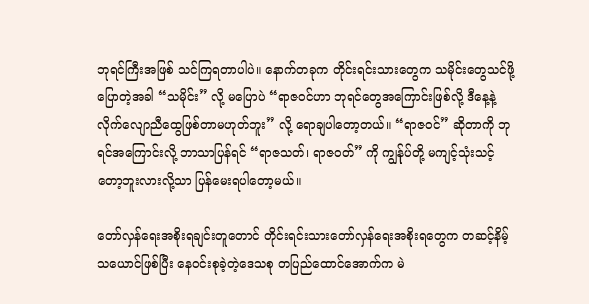ဘုရင်ကြီးအဖြစ် သင်ကြရတာပါပဲ။ နောက်တခုက တိုင်းရင်းသားတွေက သမိုင်းတွေသင်ဖို့ ပြောတဲ့အခါ “သမိုင်း” လို့ မပြောပဲ “ရာဇဝင်ဟာ ဘုရင်တွေအကြောင်းဖြစ်လို့ ဒီနေ့နဲ့ လိုက်လျောညီထွေဖြစ်တာမဟုတ်ဘူး” လို့ ရောချပါတော့တယ်။ “ရာဇဝင်” ဆိုတာကို ဘုရင်အကြောင်းလို့ ဘာသာပြန်ရင် “ရာဇသတ်၊ ရာဇဝတ်” ကို ကျွန်ုပ်တို့ မကျင့်သုံးသင့်တော့ဘူးလားလို့သာ ပြန်မေးရပါတော့မယ်။

တော်လှန်ရေးအစိုးရချင်းတူတောင် တိုင်းရင်းသားတော်လှန်ရေးအစိုးရတွေက တဆင့်နိမ့်သယောင်ဖြစ်ပြီး နေဝင်းစုခဲ့တဲ့ဒေသစု တပြည်ထောင်အောက်က မဲ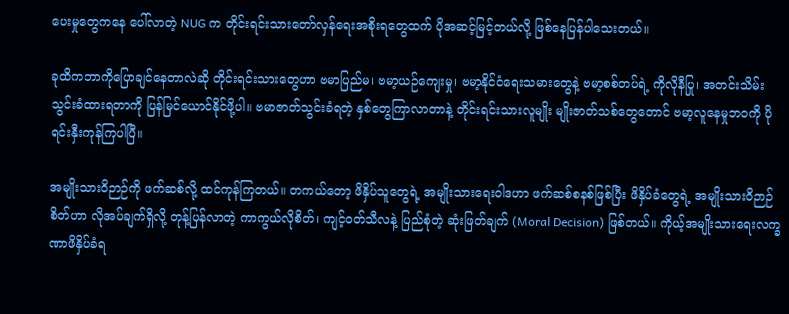ပေးမှုတွေကနေ ပေါ်လာတဲ့ NUG က တိုင်းရင်းသားတော်လှန်ရေးအစိုးရတွေထက် ပိုအဆင့်မြင့်တယ်လို့ ဖြစ်နေပြန်ပါသေးတယ်။

ခုထိကဘာကိုပြောချင်နေတာလဲဆို တိုင်းရင်းသားတွေဟာ ဗမာပြည်မ၊ ဗမာ့ယဉ်ကျေးမှု၊ ဗမာ့နိုင်ငံရေးသမားတွေနဲ့ ဗမာ့စစ်တပ်ရဲ့ ကိုလိုနီပြု၊ အတင်းသိမ်းသွင်းခံထားရတာကို ပြန်မြင်ယောင်နိုင်ဖို့ပါ။ ဗမာဇာတ်သွင်းခံရတဲ့ နှစ်တွေကြာလာတာနဲ့ တိုင်းရင်းသားလူမျိုး မျိုးဇာတ်သစ်တွေတောင် ဗမာ့လူနေမှုဘဝကို ပိုရင်းနှီးကုန်ကြပါပြီ။

အမျိုးသားဝိဉာဉ်ကို ဖက်ဆစ်လို့ ထင်ကုန်ကြတယ်။ တကယ်တော့ ဖိနှိပ်သူတွေရဲ့ အမျိုးသားရေးဝါဒဟာ ဖက်ဆစ်စနစ်ဖြစ်ပြီး ဖိနှိပ်ခံတွေရဲ့ အမျိုးသားဝိဉာဉ်စိတ်ဟာ လိုအပ်ချက်ရှိလို့ တုန့်ပြန်လာတဲ့ ကာကွယ်လိုစိတ်၊ ကျင့်ဝတ်သီလနဲ့ ပြည်စုံတဲ့ ဆုံးဖြတ်ချက် (Moral Decision) ဖြစ်တယ်။ ကိုယ့်အမျိုးသားရေးလက္ခဏာဖိနှိပ်ခံရ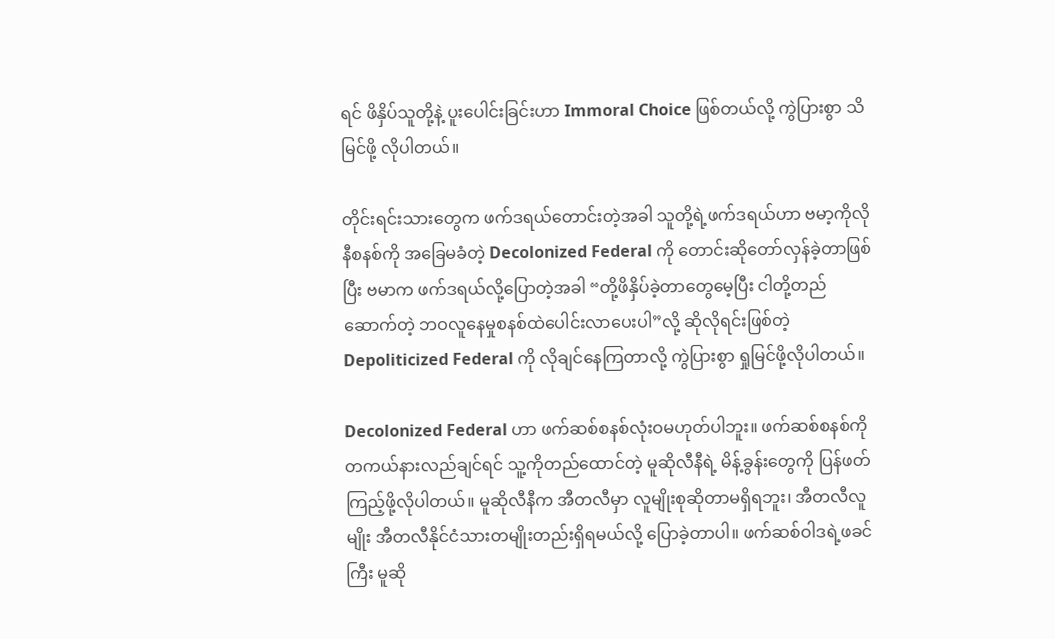ရင် ဖိနှိပ်သူတို့နဲ့ ပူးပေါင်းခြင်းဟာ Immoral Choice ဖြစ်တယ်လို့ ကွဲပြားစွာ သိမြင်ဖို့ လိုပါတယ်။

တိုင်းရင်းသားတွေက ဖက်ဒရယ်တောင်းတဲ့အခါ သူတို့ရဲ့ဖက်ဒရယ်ဟာ ဗမာ့ကိုလိုနီစနစ်ကို အခြေမခံတဲ့ Decolonized Federal ကို တောင်းဆိုတော်လှန်ခဲ့တာဖြစ်ပြီး ဗမာက ဖက်ဒရယ်လို့ပြောတဲ့အခါ “တို့ဖိနှိပ်ခဲ့တာတွေမေ့ပြီး ငါတို့တည်ဆောက်တဲ့ ဘဝလူနေမှုစနစ်ထဲပေါင်းလာပေးပါ”လို့ ဆိုလိုရင်းဖြစ်တဲ့ Depoliticized Federal ကို လိုချင်နေကြတာလို့ ကွဲပြားစွာ ရှုမြင်ဖို့လိုပါတယ်။

Decolonized Federal ဟာ ဖက်ဆစ်စနစ်လုံးဝမဟုတ်ပါဘူး။ ဖက်ဆစ်စနစ်ကို တကယ်နားလည်ချင်ရင် သူ့ကိုတည်ထောင်တဲ့ မူဆိုလီနီရဲ့ မိန့်ခွန်းတွေကို ပြန်ဖတ်ကြည့်ဖို့လိုပါတယ်။ မူဆိုလီနီက အီတလီမှာ လူမျိုးစုဆိုတာမရှိရဘူး၊ အီတလီလူမျိုး အီတလီနိုင်ငံသားတမျိုးတည်းရှိရမယ်လို့ ပြောခဲ့တာပါ။ ဖက်ဆစ်ဝါဒရဲ့ဖခင်ကြီး မူဆို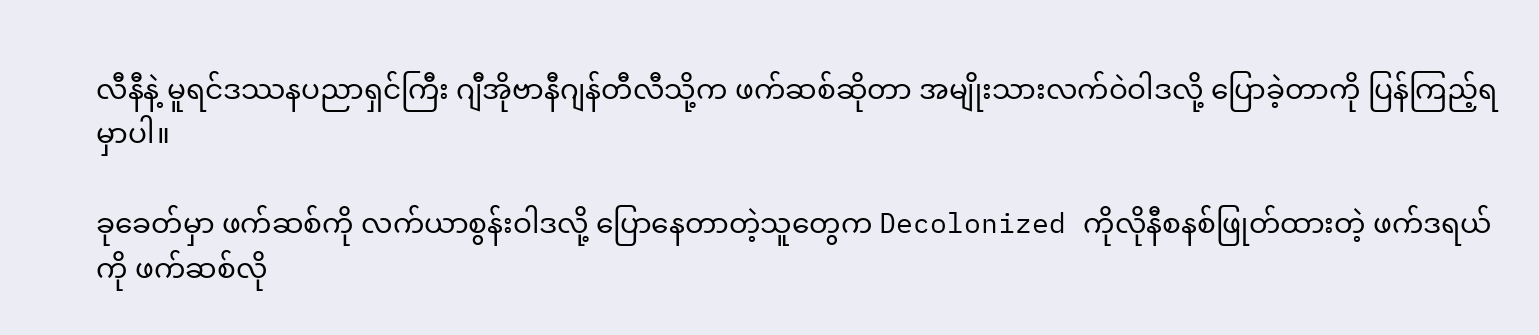လီနီနဲ့ မူရင်ဒဿနပညာရှင်ကြီး ဂျီအိုဗာနီဂျန်တီလီသို့က ဖက်ဆစ်ဆိုတာ အမျိုးသားလက်ဝဲဝါဒလို့ ပြောခဲ့တာကို ပြန်ကြည့်ရမှာပါ။

ခုခေတ်မှာ ဖက်ဆစ်ကို လက်ယာစွန်းဝါဒလို့ ပြောနေတာတဲ့သူတွေက Decolonized ကိုလိုနီစနစ်ဖြုတ်ထားတဲ့ ဖက်ဒရယ်ကို ဖက်ဆစ်လို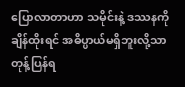ပြောလာတာဟာ သမိုင်းနဲ့ ဒဿနကို ချိန်ထိုးရင် အဓိပ္ပာယ်မရှိဘူးလို့သာ တုန့်ပြန်ရ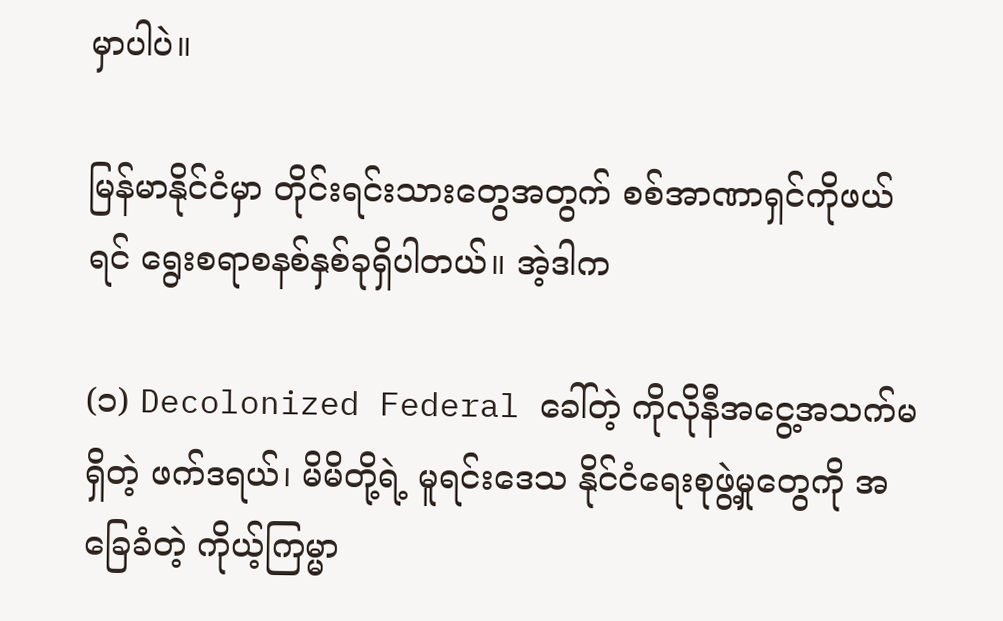မှာပါပဲ။

မြန်မာနိုင်ငံမှာ တိုင်းရင်းသားတွေအတွက် စစ်အာဏာရှင်ကိုဖယ်ရင် ရွေးစရာစနစ်နှစ်ခုရှိပါတယ်။ အဲ့ဒါက

(၁) Decolonized Federal ခေါ်တဲ့ ကိုလိုနီအငွေ့အသက်မရှိတဲ့ ဖက်ဒရယ်၊ မိမိတို့ရဲ့ မူရင်းဒေသ နိုင်ငံရေးစုဖွဲ့မှုတွေကို အခြေခံတဲ့ ကိုယ့်ကြမ္မာ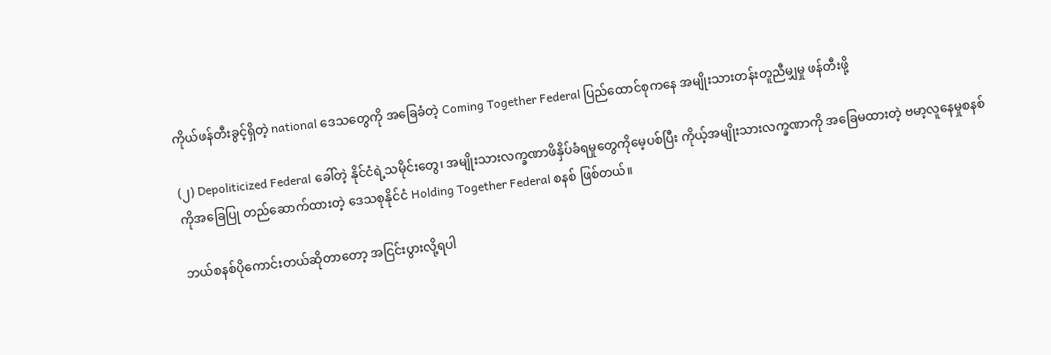ကိုယ်ဖန်တီးခွင့်ရှိတဲ့ national ဒေသတွေကို အခြေခံတဲ့ Coming Together Federal ပြည်ထောင်စုကနေ အမျိုးသားတန်းတူညီမျှမှု ဖန်တီးဖို့

(၂) Depoliticized Federal ခေါ်တဲ့ နိုင်ငံရဲ့သမိုင်းတွေ၊ အမျိုးသားလက္ခဏာဖိနှိပ်ခံရမှုတွေကိုမေ့ပစ်ပြီး ကိုယ့်အမျိုးသားလက္ခဏာကို အခြေမထားတဲ့ ဗမာ့လူနေမှုစနစ်ကိုအခြေပြု တည်ဆောက်ထားတဲ့ ဒေသစုနိုင်ငံ Holding Together Federal စနစ် ဖြစ်တယ်။

ဘယ်စနစ်ပိုကောင်းတယ်ဆိုတာတော့ အငြင်းပွားလို့ရပါ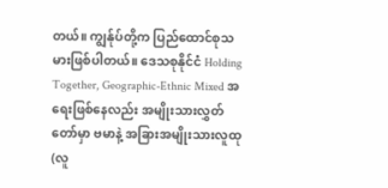တယ်။ ကျွန်ုပ်တို့က ပြည်ထောင်စုသမားဖြစ်ပါတယ်။ ဒေသစုနိုင်ငံ Holding Together, Geographic-Ethnic Mixed အရေးဖြစ်နေလည်း အမျိုးသားလွှတ်တော်မှာ ဗမာနဲ့ အခြားအမျိုးသားလူထု  (လူ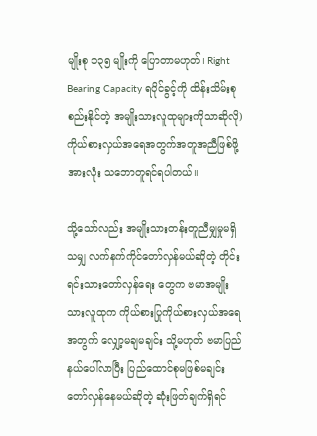မျိုးစု ၁၃၅ မျိုးကို ပြောတာမဟုတ်၊ Right Bearing Capacity ရပိုင်ခွင့်ကို ထိန်းသိမ်းစုစည်းနိုင်တဲ့ အမျိုးသားလူထုများကိုသာဆိုလို) ကိုယ်စားလှယ်အရေအတွက်အတူအညီဖြစ်ဖို့ အားလုံး သဘောတူရင်ရပါတယ်။

သို့သော်လည်း အမျိုးသားတန်းတူညီမျှမှုမရှိသမျှ လက်နက်ကိုင်တော်လှန်မယ်ဆိုတဲ့ တိုင်းရင်းသားတော်လှန်ရေး တွေက ဗမာအမျိုးသားလူထုက ကိုယ်စားပြုကိုယ်စားလှယ်အရေအတွက် လျှော့မချမချင်း သို့မဟုတ် ဗမာပြည်နယ်ပေါ်လာပြီး ပြည်ထောင်စုမဖြစ်မချင်း တော်လှန်နေမယ်ဆိုတဲ့ ဆုံးဖြတ်ချက်ရှိရင်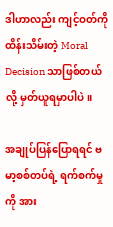ဒါဟာလည်း ကျင့်ဝတ်ကိုထိန်းသိမ်းတဲ့ Moral Decision သာဖြစ်တယ်လို့ မှတ်ယူရမှာပါပဲ။

အချုပ်ပြန်ပြောရရင် ဗမာ့စစ်တပ်ရဲ့ ရက်စက်မှုကို အား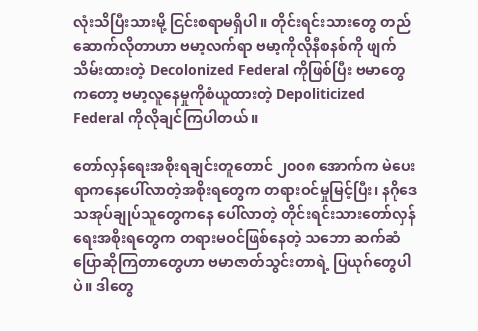လုံးသိပြီးသားမို့ ငြင်းစရာမရှိပါ။ တိုင်းရင်းသားတွေ တည်ဆောက်လိုတာဟာ ဗမာ့လက်ရာ ဗမာ့ကိုလိုနီစနစ်ကို ဖျက်သိမ်းထားတဲ့ Decolonized Federal ကိုဖြစ်ပြီး ဗမာတွေကတော့ ဗမာ့လူနေမှုကိုစံယူထားတဲ့ Depoliticized Federal ကိုလိုချင်ကြပါတယ်။

တော်လှန်ရေးအစိုးရချင်းတူတောင် ၂၀၀၈ အောက်က မဲပေးရာကနေပေါ်လာတဲ့အစိုးရတွေက တရားဝင်မှုမြင့်ပြီး၊ နဂိုဒေသအုပ်ချုပ်သူတွေကနေ ပေါ်လာတဲ့ တိုင်းရင်းသားတော်လှန်ရေးအစိုးရတွေက တရားမဝင်ဖြစ်နေတဲ့ သဘော ဆက်ဆံပြောဆိုကြတာတွေဟာ ဗမာဇာတ်သွင်းတာရဲ့ ပြယုဂ်တွေပါပဲ။ ဒါတွေ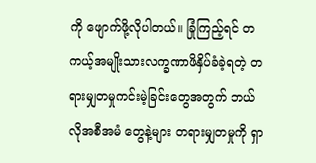ကို ဖျောက်ဖို့လိုပါတယ်။ ခြုံကြည့်ရင် တကယ့်အမျိုးသားလက္ခဏာဖိနှိပ်ခံခဲ့ရတဲ့ တရားမျှတမှုကင်းမဲ့ခြင်းတွေအတွက် ဘယ်လိုအစီအမံ တွေနဲ့များ တရားမျှတမှုကို ရှာ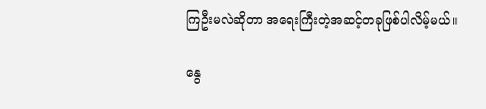ကြဦးမလဲဆိုတာ အရေးကြီးတဲ့အဆင့်တခုဖြစ်ပါလိမ့်မယ်။

နွေ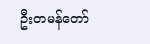ဦးတမန်တော်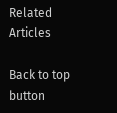Related Articles

Back to top button